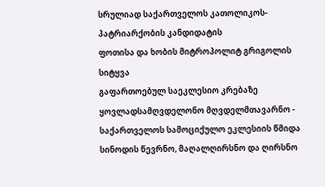სრულიად საქართველოს კათოლიკოს-პატრიარქობის კანდიდატის
ფოთისა და ხობის მიტროპოლიტ გრიგოლის სიტყვა
გაფართოებულ საეკლესიო კრებაზე
ყოვლადსამღვდელონო მღვდელმთავარნო - საქართველოს სამოციქულო ეკლესიის წმიდა სინოდის წევრნო, მაღალღირსნო და ღირსნო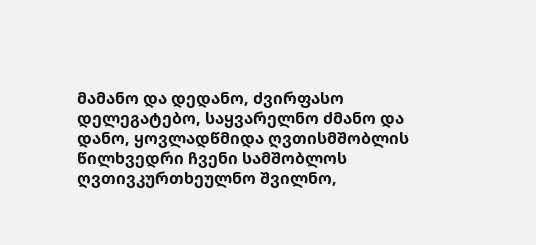მამანო და დედანო, ძვირფასო დელეგატებო, საყვარელნო ძმანო და დანო, ყოვლადწმიდა ღვთისმშობლის წილხვედრი ჩვენი სამშობლოს ღვთივკურთხეულნო შვილნო,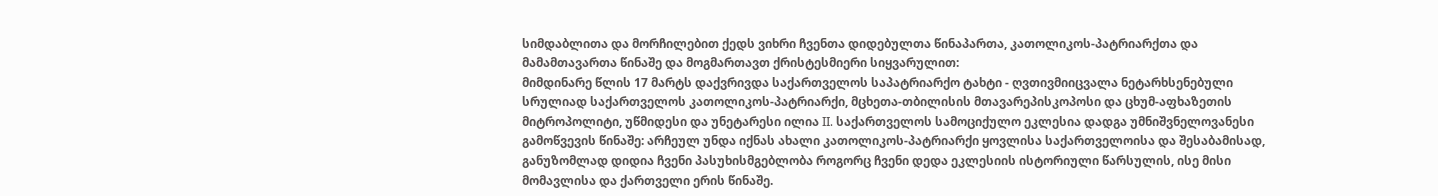სიმდაბლითა და მორჩილებით ქედს ვიხრი ჩვენთა დიდებულთა წინაპართა, კათოლიკოს-პატრიარქთა და მამამთავართა წინაშე და მოგმართავთ ქრისტესმიერი სიყვარულით:
მიმდინარე წლის 17 მარტს დაქვრივდა საქართველოს საპატრიარქო ტახტი - ღვთივმიიცვალა ნეტარხსენებული სრულიად საქართველოს კათოლიკოს-პატრიარქი, მცხეთა-თბილისის მთავარეპისკოპოსი და ცხუმ-აფხაზეთის მიტროპოლიტი, უწმიდესი და უნეტარესი ილია II. საქართველოს სამოციქულო ეკლესია დადგა უმნიშვნელოვანესი გამოწვევის წინაშე: არჩეულ უნდა იქნას ახალი კათოლიკოს-პატრიარქი ყოვლისა საქართველოისა და შესაბამისად, განუზომლად დიდია ჩვენი პასუხისმგებლობა როგორც ჩვენი დედა ეკლესიის ისტორიული წარსულის, ისე მისი მომავლისა და ქართველი ერის წინაშე.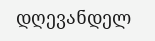დღევანდელ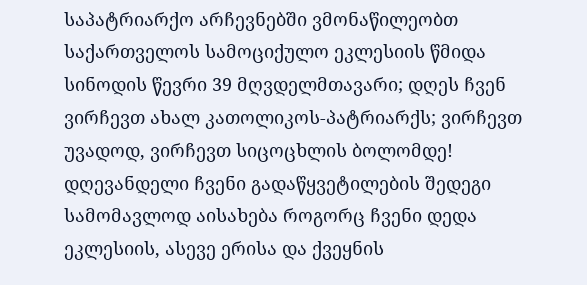საპატრიარქო არჩევნებში ვმონაწილეობთ საქართველოს სამოციქულო ეკლესიის წმიდა სინოდის წევრი 39 მღვდელმთავარი; დღეს ჩვენ ვირჩევთ ახალ კათოლიკოს-პატრიარქს; ვირჩევთ უვადოდ, ვირჩევთ სიცოცხლის ბოლომდე!
დღევანდელი ჩვენი გადაწყვეტილების შედეგი სამომავლოდ აისახება როგორც ჩვენი დედა ეკლესიის, ასევე ერისა და ქვეყნის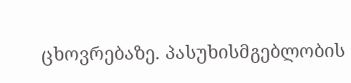ცხოვრებაზე. პასუხისმგებლობის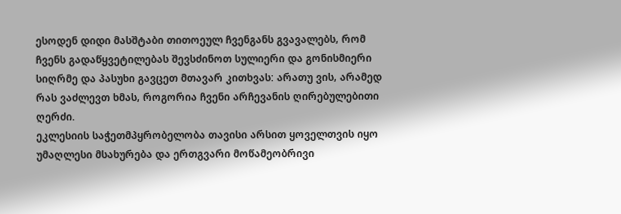ესოდენ დიდი მასშტაბი თითოეულ ჩვენგანს გვავალებს, რომ ჩვენს გადაწყვეტილებას შევსძინოთ სულიერი და გონისმიერი სიღრმე და პასუხი გავცეთ მთავარ კითხვას: არათუ ვის, არამედ რას ვაძლევთ ხმას, როგორია ჩვენი არჩევანის ღირებულებითი ღერძი.
ეკლესიის საჭეთმპყრობელობა თავისი არსით ყოველთვის იყო უმაღლესი მსახურება და ერთგვარი მოწამეობრივი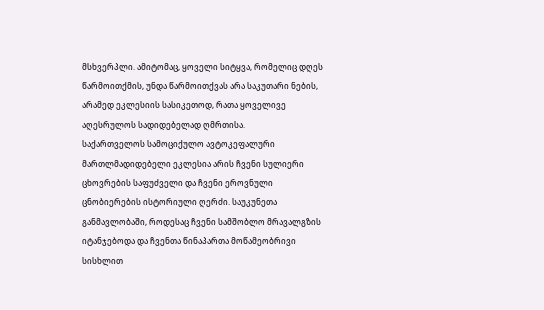მსხვერპლი. ამიტომაც, ყოველი სიტყვა, რომელიც დღეს წარმოითქმის, უნდა წარმოითქვას არა საკუთარი ნების, არამედ ეკლესიის სასიკეთოდ, რათა ყოველივე აღესრულოს სადიდებელად ღმრთისა.
საქართველოს სამოციქულო ავტოკეფალური მართლმადიდებელი ეკლესია არის ჩვენი სულიერი ცხოვრების საფუძველი და ჩვენი ეროვნული ცნობიერების ისტორიული ღერძი. საუკუნეთა განმავლობაში, როდესაც ჩვენი სამშობლო მრავალგზის იტანჯებოდა და ჩვენთა წინაპართა მოწამეობრივი სისხლით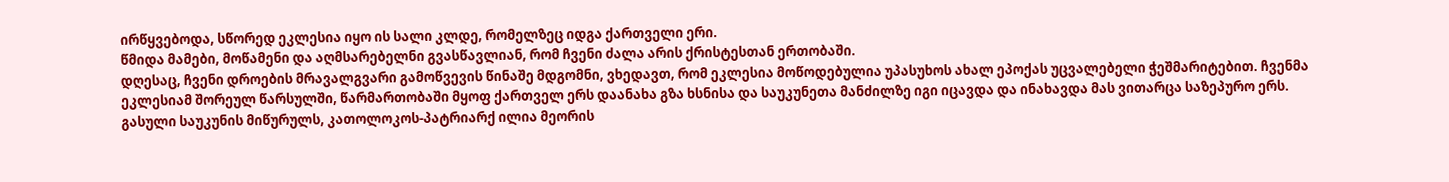ირწყვებოდა, სწორედ ეკლესია იყო ის სალი კლდე, რომელზეც იდგა ქართველი ერი.
წმიდა მამები, მოწამენი და აღმსარებელნი გვასწავლიან, რომ ჩვენი ძალა არის ქრისტესთან ერთობაში.
დღესაც, ჩვენი დროების მრავალგვარი გამოწვევის წინაშე მდგომნი, ვხედავთ, რომ ეკლესია მოწოდებულია უპასუხოს ახალ ეპოქას უცვალებელი ჭეშმარიტებით. ჩვენმა ეკლესიამ შორეულ წარსულში, წარმართობაში მყოფ ქართველ ერს დაანახა გზა ხსნისა და საუკუნეთა მანძილზე იგი იცავდა და ინახავდა მას ვითარცა საზეპურო ერს.
გასული საუკუნის მიწურულს, კათოლოკოს-პატრიარქ ილია მეორის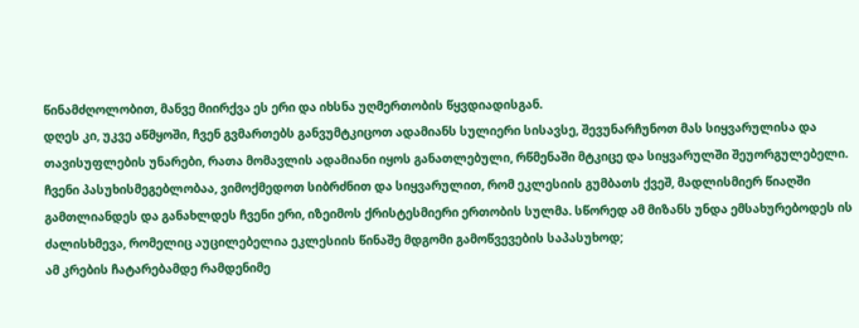წინამძღოლობით, მანვე მიირქვა ეს ერი და იხსნა უღმერთობის წყვდიადისგან.
დღეს კი, უკვე აწმყოში, ჩვენ გვმართებს განვუმტკიცოთ ადამიანს სულიერი სისავსე, შევუნარჩუნოთ მას სიყვარულისა და თავისუფლების უნარები, რათა მომავლის ადამიანი იყოს განათლებული, რწმენაში მტკიცე და სიყვარულში შეუორგულებელი.
ჩვენი პასუხისმეგებლობაა, ვიმოქმედოთ სიბრძნით და სიყვარულით, რომ ეკლესიის გუმბათს ქვეშ, მადლისმიერ წიაღში გამთლიანდეს და განახლდეს ჩვენი ერი, იზეიმოს ქრისტესმიერი ერთობის სულმა. სწორედ ამ მიზანს უნდა ემსახურებოდეს ის ძალისხმევა, რომელიც აუცილებელია ეკლესიის წინაშე მდგომი გამოწვევების საპასუხოდ;
ამ კრების ჩატარებამდე რამდენიმე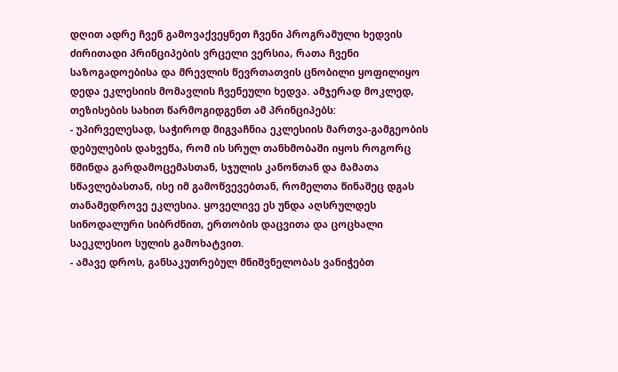დღით ადრე ჩვენ გამოვაქვეყნეთ ჩვენი პროგრამული ხედვის ძირითადი პრინციპების ვრცელი ვერსია, რათა ჩვენი საზოგადოებისა და მრევლის წევრთათვის ცნობილი ყოფილიყო დედა ეკლესიის მომავლის ჩვენეული ხედვა. ამჯერად მოკლედ, თეზისების სახით წარმოგიდგენთ ამ პრინციპებს:
- უპირველესად, საჭიროდ მიგვაჩნია ეკლესიის მართვა-გამგეობის დებულების დახვეწა, რომ ის სრულ თანხმობაში იყოს როგორც წმინდა გარდამოცემასთან, სჯულის კანონთან და მამათა სწავლებასთან, ისე იმ გამოწვევებთან, რომელთა წინაშეც დგას თანამედროვე ეკლესია. ყოველივე ეს უნდა აღსრულდეს სინოდალური სიბრძნით, ერთობის დაცვითა და ცოცხალი საეკლესიო სულის გამოხატვით.
- ამავე დროს, განსაკუთრებულ მნიშვნელობას ვანიჭებთ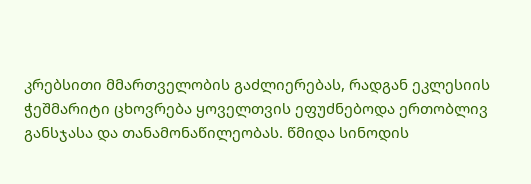კრებსითი მმართველობის გაძლიერებას, რადგან ეკლესიის ჭეშმარიტი ცხოვრება ყოველთვის ეფუძნებოდა ერთობლივ განსჯასა და თანამონაწილეობას. წმიდა სინოდის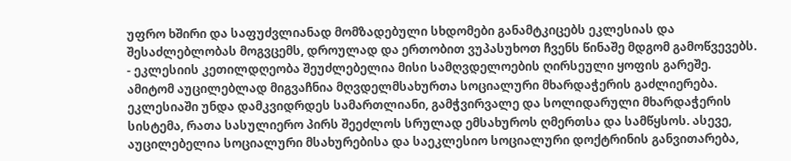უფრო ხშირი და საფუძვლიანად მომზადებული სხდომები განამტკიცებს ეკლესიას და შესაძლებლობას მოგვცემს, დროულად და ერთობით ვუპასუხოთ ჩვენს წინაშე მდგომ გამოწვევებს.
- ეკლესიის კეთილდღეობა შეუძლებელია მისი სამღვდელოების ღირსეული ყოფის გარეშე. ამიტომ აუცილებლად მიგვაჩნია მღვდელმსახურთა სოციალური მხარდაჭერის გაძლიერება. ეკლესიაში უნდა დამკვიდრდეს სამართლიანი, გამჭვირვალე და სოლიდარული მხარდაჭერის სისტემა, რათა სასულიერო პირს შეეძლოს სრულად ემსახუროს ღმერთსა და სამწყსოს. ასევე, აუცილებელია სოციალური მსახურებისა და საეკლესიო სოციალური დოქტრინის განვითარება,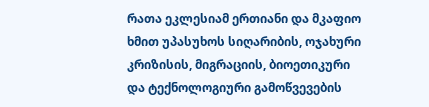რათა ეკლესიამ ერთიანი და მკაფიო ხმით უპასუხოს სიღარიბის, ოჯახური კრიზისის, მიგრაციის, ბიოეთიკური და ტექნოლოგიური გამოწვევების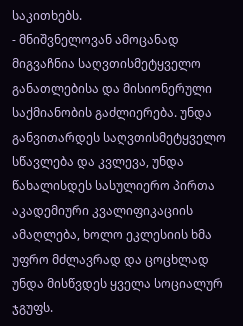საკითხებს.
- მნიშვნელოვან ამოცანად მიგვაჩნია საღვთისმეტყველო განათლებისა და მისიონერული საქმიანობის გაძლიერება. უნდა განვითარდეს საღვთისმეტყველო სწავლება და კვლევა, უნდა წახალისდეს სასულიერო პირთა აკადემიური კვალიფიკაციის ამაღლება, ხოლო ეკლესიის ხმა უფრო მძლავრად და ცოცხლად უნდა მისწვდეს ყველა სოციალურ ჯგუფს.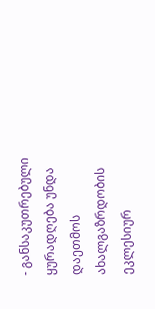- განსაკუთრებული ყურადღება უნდა დაეთმოს ახალგაზრდობის ეკლესიურ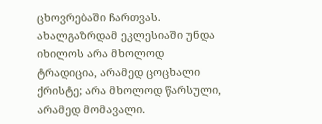ცხოვრებაში ჩართვას. ახალგაზრდამ ეკლესიაში უნდა იხილოს არა მხოლოდ ტრადიცია, არამედ ცოცხალი ქრისტე; არა მხოლოდ წარსული, არამედ მომავალი.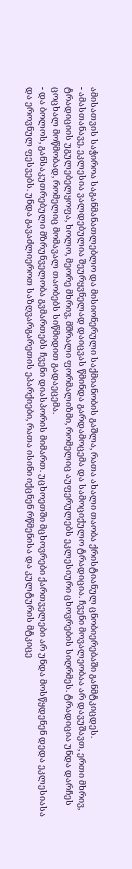ამისათვის საჭიროა საგანმანათლებლო და მისიონერული საქმიანობის გაშლა, რათა ახალი თაობა ქრისტიანულ ცნობიერებაში განმტკიცდეს.
- ამასთანავე, ეკლესია ვალდებულია შეურყვნელად დაიცვას წმინდა გარდამოცემა და სამოციქულო ტრადიცია. ჩვენი მოვალეობაა არ დავუშავთ, ერთი მხრივ, ტრადიციის უგულებელყოფა, ხოლო, მეორე მხრივ, მშრალი ფორმალიზმი, რომელიც აუფერულებს ეკლესიური ცხოვრების სიღრმეს. ტრადიცია უნდა დარჩეს ცოცხალ მოწმობად, რომელიც მომავალ თაობებს სიწმიდით გადაეცემა.
- და ბოლოს, განსაკუთრებული მზრუნველობა გვმართებს ჩვენი დიასპორის მიმართ. უცხოეთში მცხოვრები ქართველები არ უნდა მოსწყდენენ დედა ეკლესიასა და ეროვნულ ფესვებს. უნდა გავაძლიეროთ საზღვარგარეთის ეპარქიები, რათა ისინი იქცნენ რწმენისა და კულტურის მტკიცე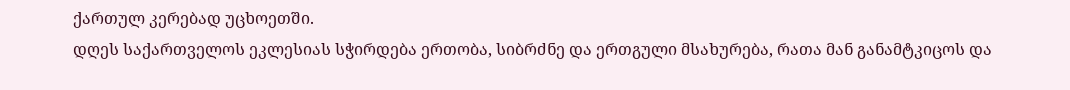ქართულ კერებად უცხოეთში.
დღეს საქართველოს ეკლესიას სჭირდება ერთობა, სიბრძნე და ერთგული მსახურება, რათა მან განამტკიცოს და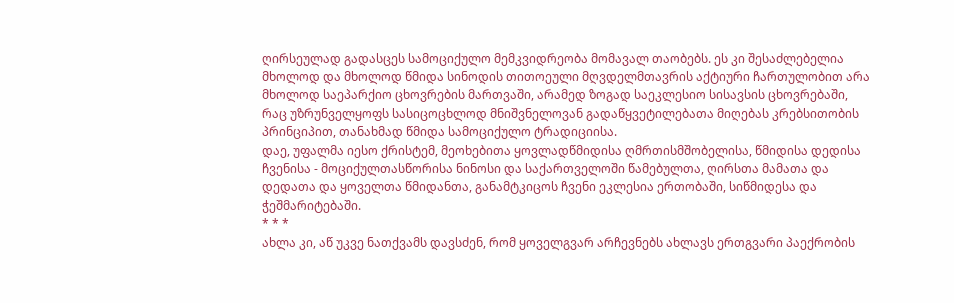ღირსეულად გადასცეს სამოციქულო მემკვიდრეობა მომავალ თაობებს. ეს კი შესაძლებელია მხოლოდ და მხოლოდ წმიდა სინოდის თითოეული მღვდელმთავრის აქტიური ჩართულობით არა მხოლოდ საეპარქიო ცხოვრების მართვაში, არამედ ზოგად საეკლესიო სისავსის ცხოვრებაში, რაც უზრუნველყოფს სასიცოცხლოდ მნიშვნელოვან გადაწყვეტილებათა მიღებას კრებსითობის პრინციპით, თანახმად წმიდა სამოციქულო ტრადიციისა.
დაე, უფალმა იესო ქრისტემ, მეოხებითა ყოვლადწმიდისა ღმრთისმშობელისა, წმიდისა დედისა ჩვენისა - მოციქულთასწორისა ნინოსი და საქართველოში წამებულთა, ღირსთა მამათა და დედათა და ყოველთა წმიდანთა, განამტკიცოს ჩვენი ეკლესია ერთობაში, სიწმიდესა და ჭეშმარიტებაში.
* * *
ახლა კი, აწ უკვე ნათქვამს დავსძენ, რომ ყოველგვარ არჩევნებს ახლავს ერთგვარი პაექრობის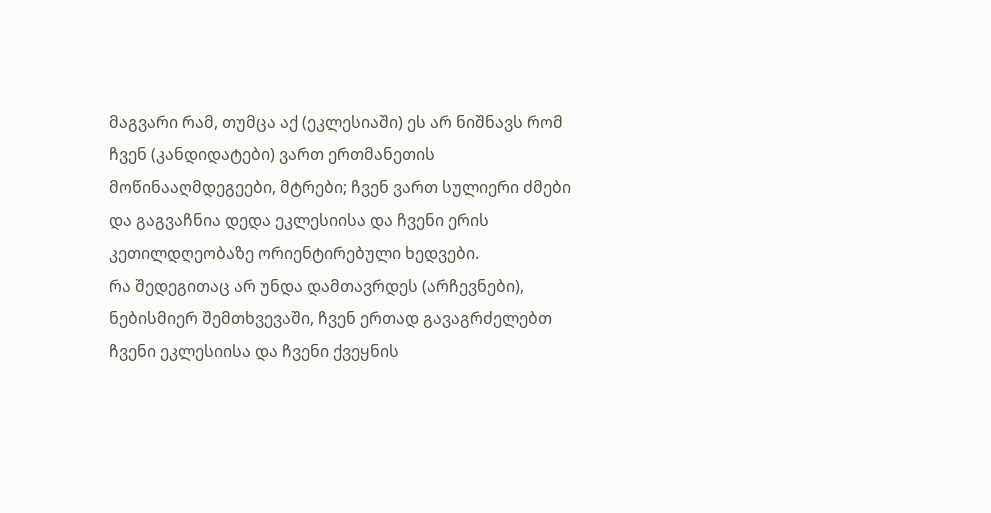მაგვარი რამ, თუმცა აქ (ეკლესიაში) ეს არ ნიშნავს რომ ჩვენ (კანდიდატები) ვართ ერთმანეთის მოწინააღმდეგეები, მტრები; ჩვენ ვართ სულიერი ძმები და გაგვაჩნია დედა ეკლესიისა და ჩვენი ერის კეთილდღეობაზე ორიენტირებული ხედვები.
რა შედეგითაც არ უნდა დამთავრდეს (არჩევნები), ნებისმიერ შემთხვევაში, ჩვენ ერთად გავაგრძელებთ ჩვენი ეკლესიისა და ჩვენი ქვეყნის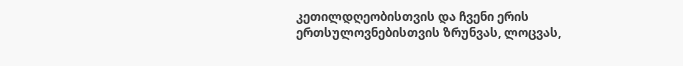კეთილდღეობისთვის და ჩვენი ერის ერთსულოვნებისთვის ზრუნვას, ლოცვას,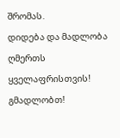შრომას.
დიდება და მადლობა ღმერთს ყველაფრისთვის!
გმადლობთ!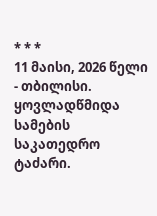* * *
11 მაისი, 2026 წელი - თბილისი.
ყოვლადწმიდა სამების საკათედრო ტაძარი.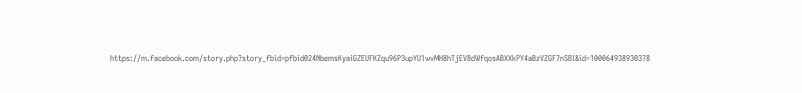https://m.facebook.com/story.php?story_fbid=pfbid024NbemsKyaiGZEUFKZqu96P3upYU1wvMH8hTjEV8dWfqosABXXkPY4aBzVZGF7nSBl&id=100064938930378